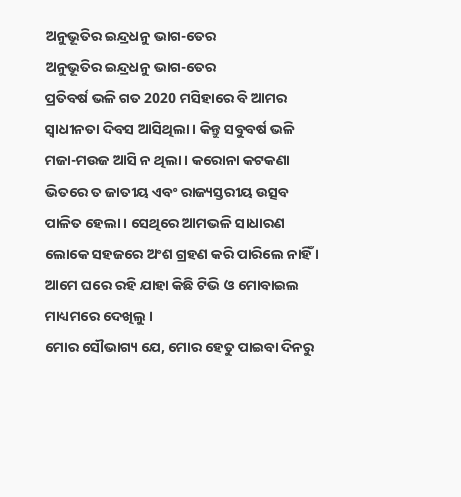ଅନୁଭୂତିର ଇନ୍ଦ୍ରଧନୁ ଭାଗ-ତେର
ଅନୁଭୂତିର ଇନ୍ଦ୍ରଧନୁ ଭାଗ-ତେର
ପ୍ରତିବର୍ଷ ଭଳି ଗତ 2020 ମସିହାରେ ବି ଆମର ସ୍ଵାଧୀନତା ଦିବସ ଆସିଥିଲା । କିନ୍ତୁ ସବୁବର୍ଷ ଭଳି ମଜା-ମଉଜ ଆସି ନ ଥିଲା । କରୋନା କଟକଣା ଭିତରେ ତ ଜାତୀୟ ଏବଂ ରାଜ୍ୟସ୍ତରୀୟ ଉତ୍ସବ ପାଳିତ ହେଲା । ସେଥିରେ ଆମଭଳି ସାଧାରଣ ଲୋକେ ସହଜରେ ଅଂଶ ଗ୍ରହଣ କରି ପାରିଲେ ନାହିଁ । ଆମେ ଘରେ ରହି ଯାହା କିଛି ଟିଭି ଓ ମୋବାଇଲ ମାଧ୍ୟମରେ ଦେଖିଲୁ ।
ମୋର ସୌଭାଗ୍ୟ ଯେ, ମୋର ହେତୁ ପାଇବା ଦିନରୁ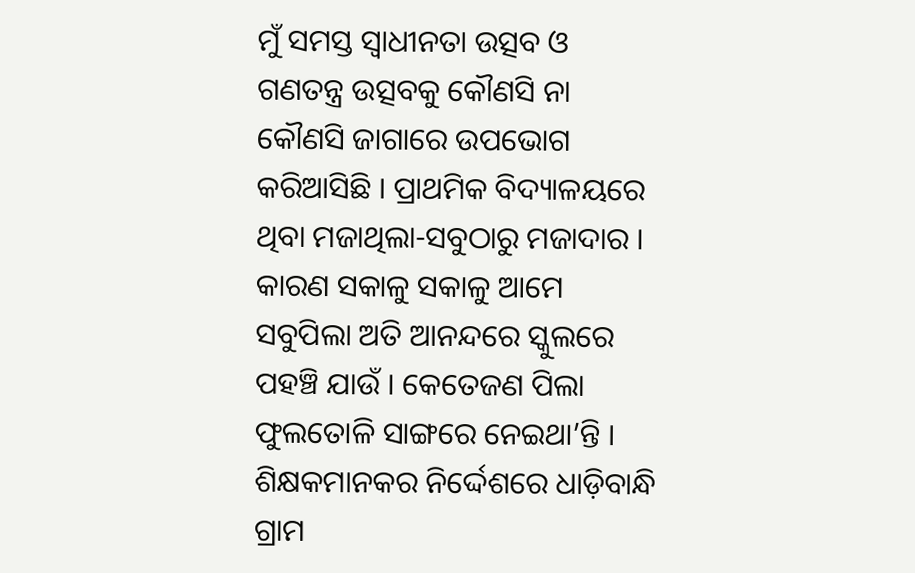ମୁଁ ସମସ୍ତ ସ୍ଵାଧୀନତା ଉତ୍ସବ ଓ ଗଣତନ୍ତ୍ର ଉତ୍ସବକୁ କୌଣସି ନା କୌଣସି ଜାଗାରେ ଉପଭୋଗ କରିଆସିଛି । ପ୍ରାଥମିକ ବିଦ୍ୟାଳୟରେ ଥିବା ମଜାଥିଲା-ସବୁଠାରୁ ମଜାଦାର । କାରଣ ସକାଳୁ ସକାଳୁ ଆମେ ସବୁପିଲା ଅତି ଆନନ୍ଦରେ ସ୍କୁଲରେ ପହଞ୍ଚି ଯାଉଁ । କେତେଜଣ ପିଲା ଫୁଲତୋଳି ସାଙ୍ଗରେ ନେଇଥା’ନ୍ତି । ଶିକ୍ଷକମାନକର ନିର୍ଦ୍ଦେଶରେ ଧାଡ଼ିବାନ୍ଧି ଗ୍ରାମ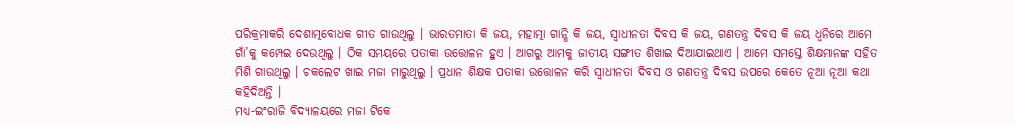ପରିକ୍ରମାକରି ଦେଶାତ୍ମବୋଧକ ଗୀତ ଗାଉଥିଲୁ । ଭାରତମାତା କି ଜୟ, ମହାତ୍ମା ଗାନ୍ଧି କି ଜୟ, ସ୍ଵାଧୀନତା ଦିବସ କି ଜୟ, ଗଣତନ୍ତ୍ର ଦିବସ କି ଜୟ ଧ୍ଵନିରେ ଆମେ ଗାଁ’କୁ କମ୍ପେଇ ଦେଉଥିଲୁ । ଠିକ ସମୟରେ ପତାକା ଉତ୍ତୋଳନ ହୁଏ । ଆଗରୁ ଆମକୁ ଜାତୀୟ ସଙ୍ଗୀତ ଶିଖାଇ ଦିଆଯାଇଥାଏ । ଆମେ ସମସ୍ତେ ଶିକ୍ଷମାନଙ୍କ ସହିତ ମିଶି ଗାଉଥିଲୁ । ଚକଲେଟ ଖାଇ ମଜା ମାରୁଥିଲୁ । ପ୍ରଧାନ ଶିକ୍ଷକ ପତାକା ଉତ୍ତୋଳନ କରି ସ୍ଵାଧୀନତା ଦିବସ ଓ ଗଣତନ୍ତ୍ର ଦିବସ ଉପରେ କେତେ ନୂଆ ନୂଆ କଥା କହିଦିଅନ୍ତି ।
ମଧ୍ୟ-ଇଂରାଜି ବିଦ୍ୟାଳୟରେ ମଜା ଟିକେ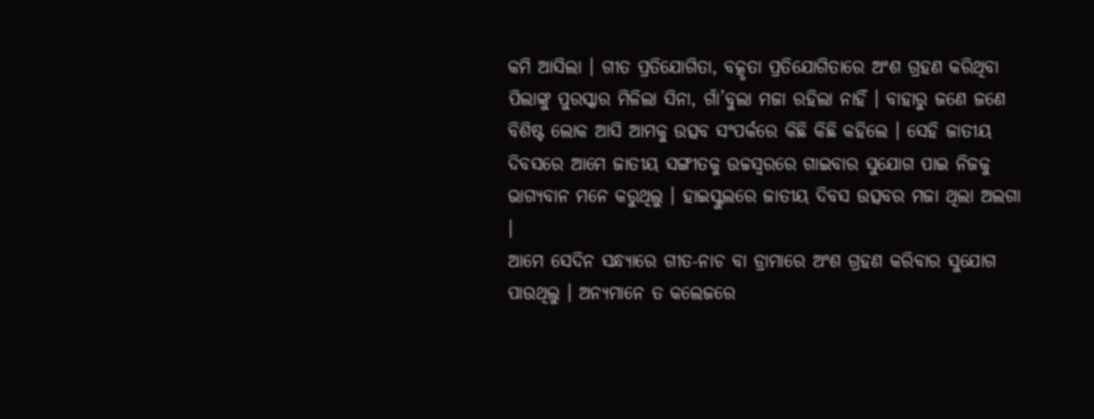କମି ଆସିଲା । ଗୀତ ପ୍ରତିଯୋଗିତା, ବତ୍କୃତା ପ୍ରତିଯୋଗିତାରେ ଅଂଶ ଗ୍ରହଣ କରିଥିବା ପିଲାଙ୍କୁ ପୁରସ୍କାର ମିଳିଲା ସିନା, ଗାଁ’ବୁଲା ମଜା ରହିଲା ନାହିଁ । ବାହାରୁ ଜଣେ ଜଣେ ବିଶିଷ୍ଟ ଲୋକ ଆସି ଆମକୁ ଉତ୍ସବ ସଂପର୍କରେ କିଛି କିଛି କହିଲେ । ସେହି ଜାତୀୟ ଦିବସରେ ଆମେ ଜାତୀୟ ସଙ୍ଗୀତକୁ ଉଚ୍ଚସ୍ଵରରେ ଗାଇବାର ସୁଯୋଗ ପାଇ ନିଜକୁ ଭାଗ୍ୟବାନ ମନେ କରୁଥିଲୁ । ହାଇସ୍କୁଲରେ ଜାତୀୟ ଦିବସ ଉତ୍ସବର ମଜା ଥିଲା ଅଲଗା ।
ଆମେ ସେଦିନ ସନ୍ଧ୍ୟାରେ ଗୀତ-ନାଚ ବା ଡ୍ରାମାରେ ଅଂଶ ଗ୍ରହଣ କରିବାର ସୁଯୋଗ ପାଉଥିଲୁ । ଅନ୍ୟମାନେ ତ କଲେଜରେ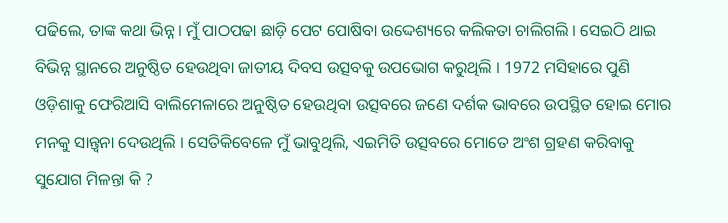ପଢିଲେ, ତାଙ୍କ କଥା ଭିନ୍ନ । ମୁଁ ପାଠପଢା ଛାଡ଼ି ପେଟ ପୋଷିବା ଉଦ୍ଦେଶ୍ୟରେ କଲିକତା ଚାଲିଗଲି । ସେଇଠି ଥାଇ ବିଭିନ୍ନ ସ୍ଥାନରେ ଅନୁଷ୍ଠିତ ହେଉଥିବା ଜାତୀୟ ଦିବସ ଉତ୍ସବକୁ ଉପଭୋଗ କରୁଥିଲି । 1972 ମସିହାରେ ପୁଣି ଓଡ଼ିଶାକୁ ଫେରିଆସି ବାଲିମେଳାରେ ଅନୁଷ୍ଠିତ ହେଉଥିବା ଉତ୍ସବରେ ଜଣେ ଦର୍ଶକ ଭାବରେ ଉପସ୍ଥିତ ହୋଇ ମୋର ମନକୁ ସାନ୍ତ୍ଵନା ଦେଉଥିଲି । ସେତିକିବେଳେ ମୁଁ ଭାବୁଥିଲି, ଏଇମିତି ଉତ୍ସବରେ ମୋତେ ଅଂଶ ଗ୍ରହଣ କରିବାକୁ ସୁଯୋଗ ମିଳନ୍ତା କି ?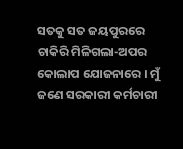ସତକୁ ସତ ଜୟପୁରରେ ଚାକିରି ମିଳିଗଲା-ଅପର କୋଲାପ ଯୋଜନାରେ । ମୁଁ ଜଣେ ସରକାରୀ କର୍ମଚାରୀ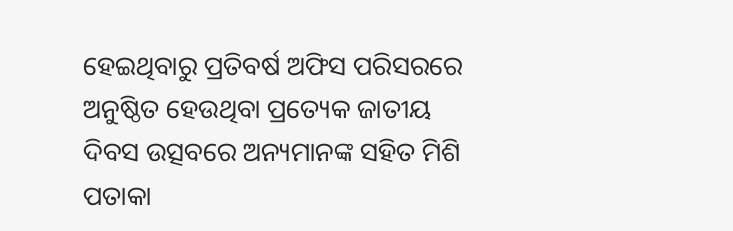ହେଇଥିବାରୁ ପ୍ରତିବର୍ଷ ଅଫିସ ପରିସରରେ ଅନୁଷ୍ଠିତ ହେଉଥିବା ପ୍ରତ୍ୟେକ ଜାତୀୟ ଦିବସ ଉତ୍ସବରେ ଅନ୍ୟମାନଙ୍କ ସହିତ ମିଶି ପତାକା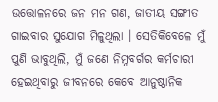ଉତ୍ତୋଳନରେ ଜନ ମନ ଗଣ, ଜାତୀୟ ସଙ୍ଗୀତ ଗାଇବାର ସୁଯୋଗ ମିଳୁଥିଲା । ସେତିକିବେଳେ ମୁଁ ପୁଣି ଭାବୁଥିଲି, ମୁଁ ଜଣେ ନିମ୍ନବର୍ଗର କର୍ମଚାରୀ ହେଇଥିବାରୁ ଜୀବନରେ କେବେ ଆନୁଷ୍ଠାନିକ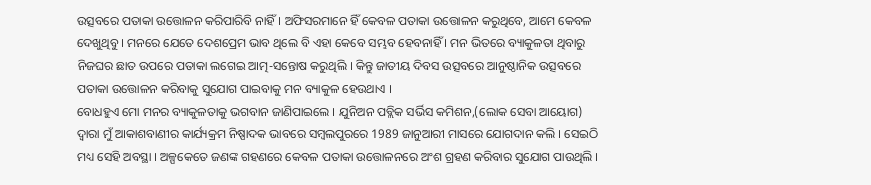ଉତ୍ସବରେ ପତାକା ଉତ୍ତୋଳନ କରିପାରିବି ନାହିଁ । ଅଫିସରମାନେ ହିଁ କେବଳ ପତାକା ଉତ୍ତୋଳନ କରୁଥିବେ, ଆମେ କେବଳ ଦେଖୁଥିବୁ । ମନରେ ଯେତେ ଦେଶପ୍ରେମ ଭାବ ଥିଲେ ବି ଏହା କେବେ ସମ୍ଭବ ହେବନାହିଁ । ମନ ଭିତରେ ବ୍ୟାକୁଳତା ଥିବାରୁ ନିଜଘର ଛାତ ଉପରେ ପତାକା ଲଗେଇ ଆତ୍ମ-ସନ୍ତୋଷ କରୁଥିଲି । କିନ୍ତୁ ଜାତୀୟ ଦିବସ ଉତ୍ସବରେ ଆନୁଷ୍ଠାନିକ ଉତ୍ସବରେ ପତାକା ଉତ୍ତୋଳନ କରିବାକୁ ସୁଯୋଗ ପାଇବାକୁ ମନ ବ୍ୟାକୁଳ ହେଉଥାଏ ।
ବୋଧହୁଏ ମୋ ମନର ବ୍ୟାକୁଳତାକୁ ଭଗବାନ ଜାଣିପାଇଲେ । ଯୁନିଅନ ପବ୍ଲିକ ସର୍ଭିସ କମିଶନ,(ଲୋକ ସେବା ଆୟୋଗ) ଦ୍ଵାରା ମୁଁ ଆକାଶବାଣୀର କାର୍ଯ୍ୟକ୍ରମ ନିଷ୍ପାଦକ ଭାବରେ ସମ୍ବଲପୁରରେ 1989 ଜାନୁଆରୀ ମାସରେ ଯୋଗଦାନ କଲି । ସେଇଠି ମଧ୍ୟ ସେହି ଅବସ୍ଥା । ଅଳ୍ପକେତେ ଜଣଙ୍କ ଗହଣରେ କେବଳ ପତାକା ଉତ୍ତୋଳନରେ ଅଂଶ ଗ୍ରହଣ କରିବାର ସୁଯୋଗ ପାଉଥିଲି ।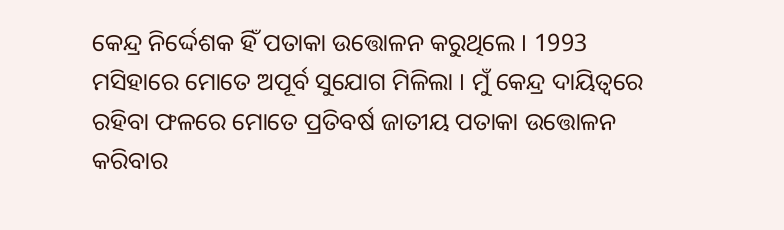କେନ୍ଦ୍ର ନିର୍ଦ୍ଦେଶକ ହିଁ ପତାକା ଉତ୍ତୋଳନ କରୁଥିଲେ । 1993 ମସିହାରେ ମୋତେ ଅପୂର୍ବ ସୁଯୋଗ ମିଳିଲା । ମୁଁ କେନ୍ଦ୍ର ଦାୟିତ୍ୱରେ ରହିବା ଫଳରେ ମୋତେ ପ୍ରତିବର୍ଷ ଜାତୀୟ ପତାକା ଉତ୍ତୋଳନ କରିବାର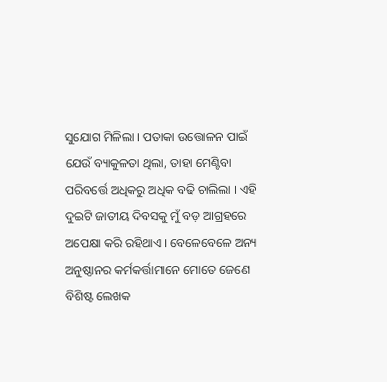ସୁଯୋଗ ମିଳିଲା । ପତାକା ଉତ୍ତୋଳନ ପାଇଁ ଯେଉଁ ବ୍ୟାକୁଳତା ଥିଲା, ତାହା ମେଣ୍ଟିବା ପରିବର୍ତ୍ତେ ଅଧିକରୁ ଅଧିକ ବଢି ଚାଲିଲା । ଏହି ଦୁଇଟି ଜାତୀୟ ଦିବସକୁ ମୁଁ ବଡ଼ ଆଗ୍ରହରେ ଅପେକ୍ଷା କରି ରହିଥାଏ । ବେଳେବେଳେ ଅନ୍ୟ ଅନୁଷ୍ଠାନର କର୍ମକର୍ତ୍ତାମାନେ ମୋତେ ଜେଣେ ବିଶିଷ୍ଟ ଲେଖକ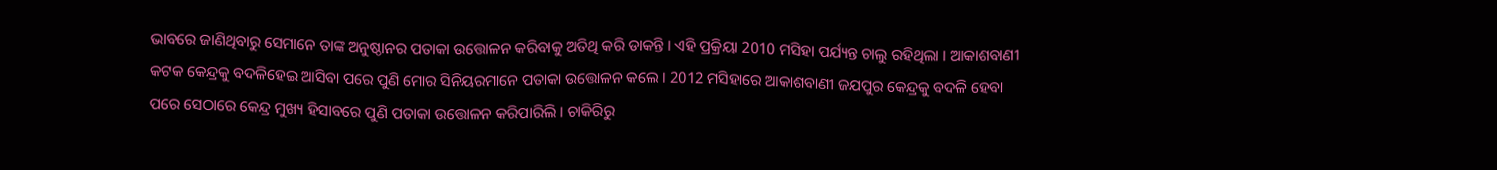ଭାବରେ ଜାଣିଥିବାରୁ ସେମାନେ ତାଙ୍କ ଅନୁଷ୍ଠାନର ପତାକା ଉତ୍ତୋଳନ କରିବାକୁ ଅତିଥି କରି ଡାକନ୍ତି । ଏହି ପ୍ରକ୍ରିୟା 2010 ମସିହା ପର୍ଯ୍ୟନ୍ତ ଚାଲୁ ରହିଥିଲା । ଆକାଶବାଣୀ କଟକ କେନ୍ଦ୍ରକୁ ବଦଳିହେଇ ଆସିବା ପରେ ପୁଣି ମୋର ସିନିୟରମାନେ ପତାକା ଉତ୍ତୋଳନ କଲେ । 2012 ମସିହାରେ ଆକାଶବାଣୀ ଜଯପୁର କେନ୍ଦ୍ରକୁ ବଦଳି ହେବା ପରେ ସେଠାରେ କେନ୍ଦ୍ର ମୁଖ୍ୟ ହିସାବରେ ପୁଣି ପତାକା ଉତ୍ତୋଳନ କରିପାରିଲି । ଚାକିରିରୁ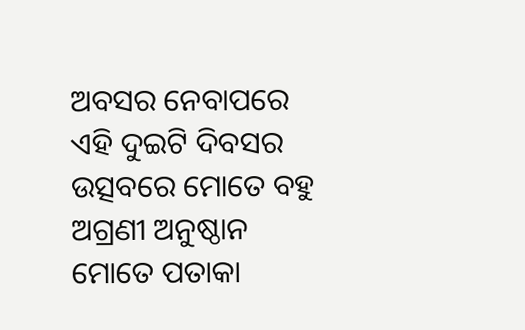ଅବସର ନେବାପରେ ଏହି ଦୁଇଟି ଦିବସର ଉତ୍ସବରେ ମୋତେ ବହୁ ଅଗ୍ରଣୀ ଅନୁଷ୍ଠାନ ମୋତେ ପତାକା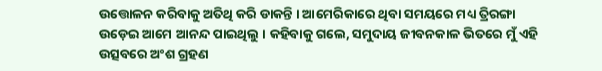ଉତ୍ତୋଳନ କରିବାକୁ ଅତିଥି କରି ଡାକନ୍ତି । ଆମେରିକାରେ ଥିବା ସମୟରେ ମଧ୍ୟ ତ୍ରିରଙ୍ଗା ଉଡ଼େଇ ଆମେ ଆନନ୍ଦ ପାଇଥିଲୁ । କହିବାକୁ ଗଲେ, ସମୁଦାୟ ଜୀବନକାଳ ଭିତରେ ମୁଁ ଏହି ଉତ୍ସବରେ ଅଂଶ ଗ୍ରହଣ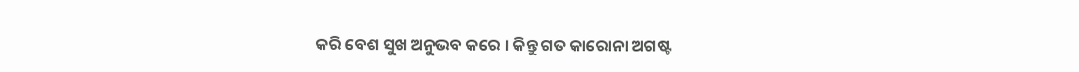କରି ବେଶ ସୁଖ ଅନୁଭବ କରେ । କିନ୍ତୁ ଗତ କାରୋନା ଅଗଷ୍ଟ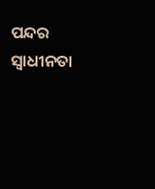ପନ୍ଦର ସ୍ଵାଧୀନତା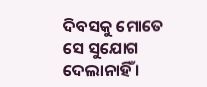ଦିବସକୁ ମୋତେ ସେ ସୁଯୋଗ ଦେଲାନାହିଁ ।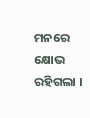ମନରେ କ୍ଷୋଭ ରହିଗଲା ।